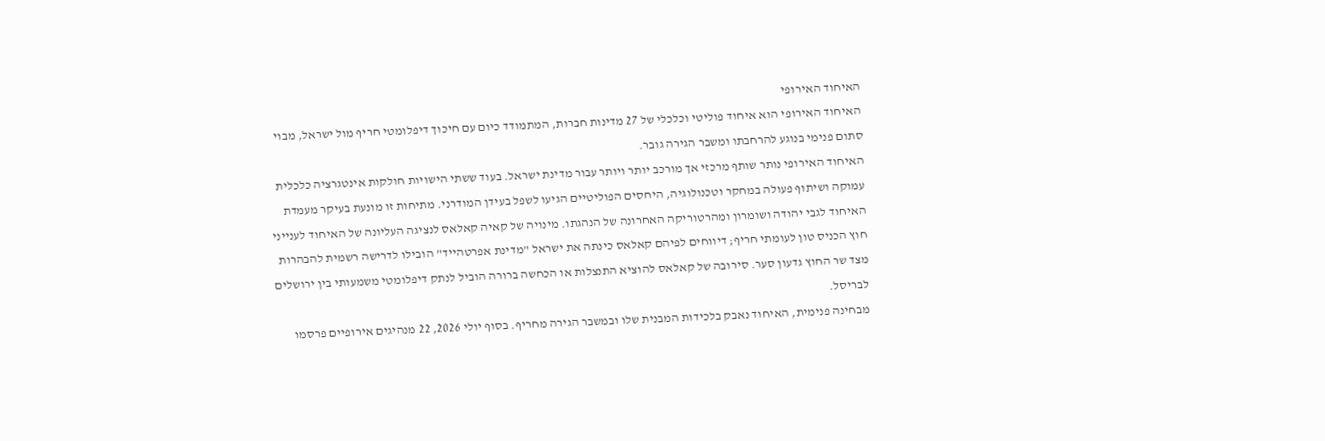האיחוד האירופי
האיחוד האירופי הוא איחוד פוליטי וכלכלי של 27 מדינות חברות, המתמודד כיום עם חיכוך דיפלומטי חריף מול ישראל, מבוי סתום פנימי בנוגע להרחבתו ומשבר הגירה גובר.
האיחוד האירופי נותר שותף מרכזי אך מורכב יותר ויותר עבור מדינת ישראל. בעוד ששתי הישויות חולקות אינטגרציה כלכלית עמוקה ושיתוף פעולה במחקר וטכנולוגיה, היחסים הפוליטיים הגיעו לשפל בעידן המודרני. מתיחות זו מונעת בעיקר מעמדת האיחוד לגבי יהודה ושומרון ומהרטוריקה האחרונה של הנהגתו. מינויה של קאיה קאלאס לנציגה העליונה של האיחוד לענייני חוץ הכניס טון לעומתי חריף; דיווחים לפיהם קאלאס כינתה את ישראל "מדינת אפרטהייד" הובילו לדרישה רשמית להבהרות מצד שר החוץ גדעון סער. סירובה של קאלאס להוציא התנצלות או הכחשה ברורה הוביל לנתק דיפלומטי משמעותי בין ירושלים לבריסל.
מבחינה פנימית, האיחוד נאבק בלכידות המבנית שלו ובמשבר הגירה מחריף. בסוף יולי 2026, 22 מנהיגים אירופיים פרסמו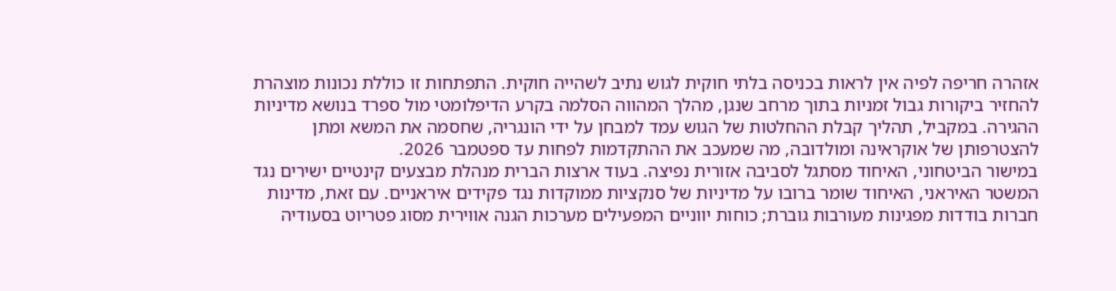אזהרה חריפה לפיה אין לראות בכניסה בלתי חוקית לגוש נתיב לשהייה חוקית. התפתחות זו כוללת נכונות מוצהרת להחזיר ביקורות גבול זמניות בתוך מרחב שנגן, מהלך המהווה הסלמה בקרע הדיפלומטי מול ספרד בנושא מדיניות ההגירה. במקביל, תהליך קבלת ההחלטות של הגוש עמד למבחן על ידי הונגריה, שחסמה את המשא ומתן להצטרפותן של אוקראינה ומולדובה, מה שמעכב את ההתקדמות לפחות עד ספטמבר 2026.
במישור הביטחוני, האיחוד מסתגל לסביבה אזורית נפיצה. בעוד ארצות הברית מנהלת מבצעים קינטיים ישירים נגד המשטר האיראני, האיחוד שומר ברובו על מדיניות של סנקציות ממוקדות נגד פקידים איראניים. עם זאת, מדינות חברות בודדות מפגינות מעורבות גוברת; כוחות יווניים המפעילים מערכות הגנה אווירית מסוג פטריוט בסעודיה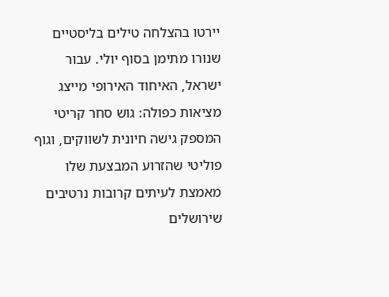יירטו בהצלחה טילים בליסטיים שנורו מתימן בסוף יולי. עבור ישראל, האיחוד האירופי מייצג מציאות כפולה: גוש סחר קריטי המספק גישה חיונית לשווקים, וגוף פוליטי שהזרוע המבצעת שלו מאמצת לעיתים קרובות נרטיבים שירושלים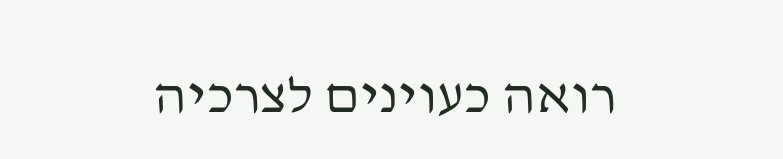רואה כעוינים לצרכיה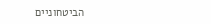הביטחוניים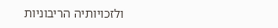ולזכויותיה הריבוניות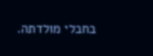בחבלי מולדתה.